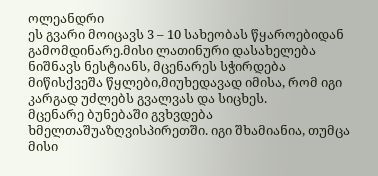ოლეანდრი
ეს გვარი მოიცავს 3 – 10 სახეობას წყაროებიდან გამომდინარე.მისი ლათინური დასახელება ნიშნავს ნესტიანს, მცენარეს სჭირდება მიწისქვეშა წყლები,მიუხედავად იმისა, რომ იგი კარგად უძლებს გვალვას და სიცხეს.
მცენარე ბუნებაში გვხვდება ხმელთაშუაზღვისპირეთში. იგი შხამიანია, თუმცა მისი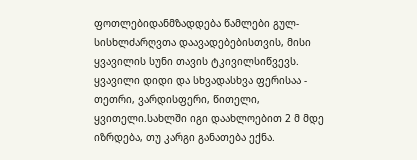ფოთლებიდანმზადდება წამლები გულ-სისხლძარღვთა დაავადებებისთვის, მისი ყვავილის სუნი თავის ტკივილსიწვევს. ყვავილი დიდი და სხვადასხვა ფერისაა - თეთრი, ვარდისფერი, წითელი, ყვითელი.სახლში იგი დაახლოებით 2 მ მდე იზრდება, თუ კარგი განათება ექნა.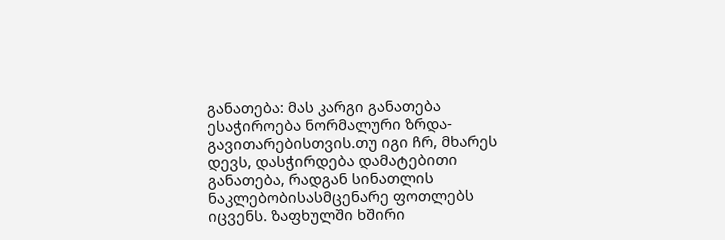განათება: მას კარგი განათება ესაჭიროება ნორმალური ზრდა-გავითარებისთვის.თუ იგი ჩრ, მხარეს დევს, დასჭირდება დამატებითი განათება, რადგან სინათლის ნაკლებობისასმცენარე ფოთლებს იცვენს. ზაფხულში ხშირი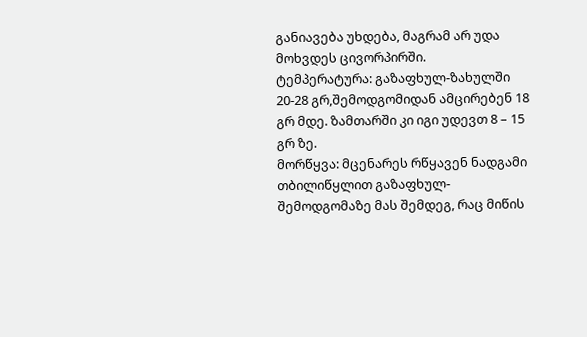განიავება უხდება, მაგრამ არ უდა მოხვდეს ცივორპირში.
ტემპერატურა: გაზაფხულ-ზახულში 20-28 გრ,შემოდგომიდან ამცირებენ 18 გრ მდე. ზამთარში კი იგი უდევთ 8 – 15 გრ ზე.
მორწყვა: მცენარეს რწყავენ ნადგამი თბილიწყლით გაზაფხულ-შემოდგომაზე მას შემდეგ, რაც მიწის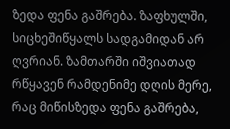ზედა ფენა გაშრება. ზაფხულში, სიცხეშიწყალს სადგამიდან არ ღვრიან. ზამთარში იშვიათად რწყავენ რამდენიმე დღის მერე, რაც მიწისზედა ფენა გაშრება,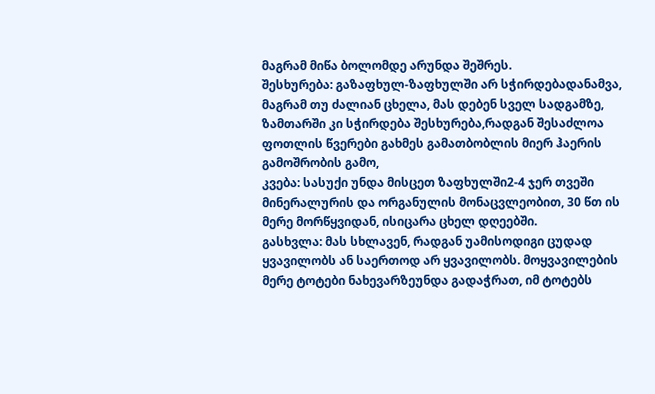მაგრამ მიწა ბოლომდე არუნდა შეშრეს.
შესხურება: გაზაფხულ-ზაფხულში არ სჭირდებადანამვა, მაგრამ თუ ძალიან ცხელა, მას დებენ სველ სადგამზე, ზამთარში კი სჭირდება შესხურება,რადგან შესაძლოა ფოთლის წვერები გახმეს გამათბობლის მიერ ჰაერის გამოშრობის გამო,
კვება: სასუქი უნდა მისცეთ ზაფხულში2-4 ჯერ თვეში მინერალურის და ორგანულის მონაცვლეობით, 30 წთ ის მერე მორწყვიდან, ისიცარა ცხელ დღეებში.
გასხვლა: მას სხლავენ, რადგან უამისოდიგი ცუდად ყვავილობს ან საერთოდ არ ყვავილობს. მოყვავილების მერე ტოტები ნახევარზეუნდა გადაჭრათ, იმ ტოტებს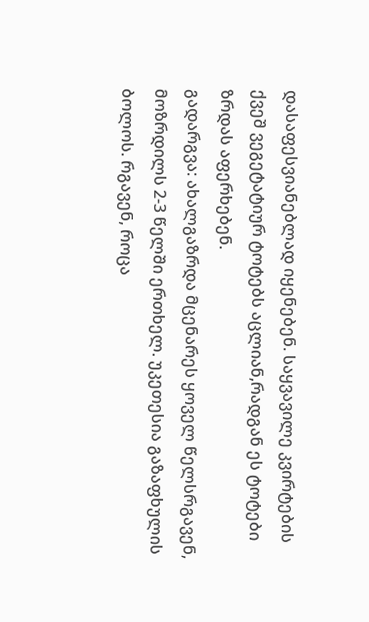დასაფესვიანებლად იყენებენ. საყვავილე კვირტების ქვეშ ვეგეტატიურ ტოტებს აცლიან,რადგან ეს ტოტები ზრდას აფერხებენ.
გადარგვა: ახალგაზრდა მცენარეს ყოველ წელსრგავენ, მოზრდილს 2-3 წელში ერთხელ. უკეთესია გაზაფხულის ბოლოს. რგავენ, როცა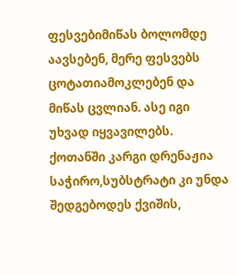ფესვებიმიწას ბოლომდე აავსებენ, მერე ფესვებს ცოტათიამოკლებენ და მიწას ცვლიან. ასე იგი უხვად იყვავილებს. ქოთანში კარგი დრენაჟია საჭირო,სუბსტრატი კი უნდა შედგებოდეს ქვიშის,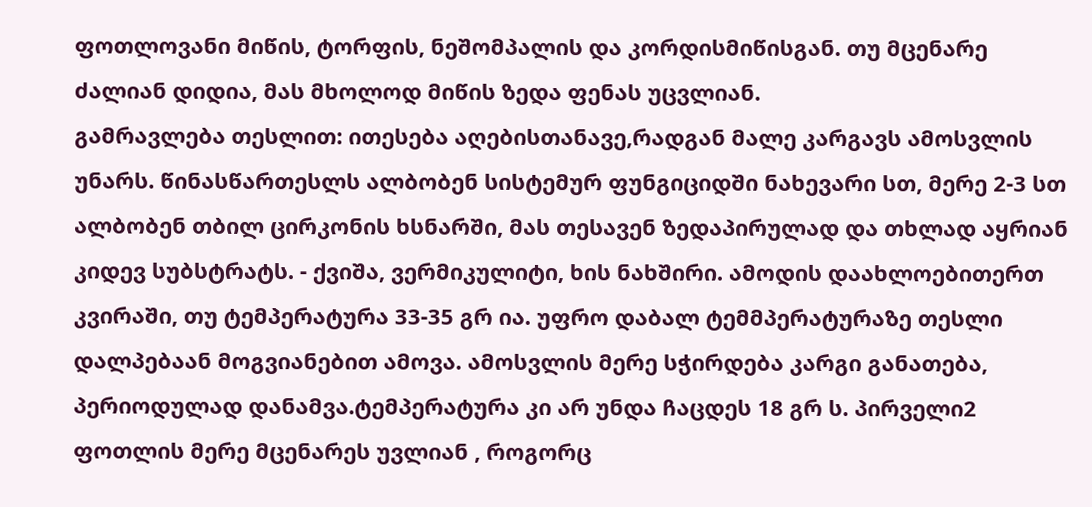ფოთლოვანი მიწის, ტორფის, ნეშომპალის და კორდისმიწისგან. თუ მცენარე ძალიან დიდია, მას მხოლოდ მიწის ზედა ფენას უცვლიან.
გამრავლება თესლით: ითესება აღებისთანავე,რადგან მალე კარგავს ამოსვლის უნარს. წინასწართესლს ალბობენ სისტემურ ფუნგიციდში ნახევარი სთ, მერე 2-3 სთ ალბობენ თბილ ცირკონის ხსნარში, მას თესავენ ზედაპირულად და თხლად აყრიან კიდევ სუბსტრატს. - ქვიშა, ვერმიკულიტი, ხის ნახშირი. ამოდის დაახლოებითერთ კვირაში, თუ ტემპერატურა 33-35 გრ ია. უფრო დაბალ ტემმპერატურაზე თესლი დალპებაან მოგვიანებით ამოვა. ამოსვლის მერე სჭირდება კარგი განათება, პერიოდულად დანამვა.ტემპერატურა კი არ უნდა ჩაცდეს 18 გრ ს. პირველი2 ფოთლის მერე მცენარეს უვლიან , როგორც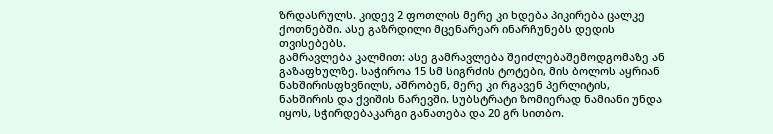ზრდასრულს. კიდევ 2 ფოთლის მერე კი ხდება პიკირება ცალკე ქოთნებში. ასე გაზრდილი მცენარეარ ინარჩუნებს დედის თვისებებს.
გამრავლება კალმით: ასე გამრავლება შეიძლებაშემოდგომაზე ან გაზაფხულზე. საჭიროა 15 სმ სიგრძის ტოტები, მის ბოლოს აყრიან ნახშირისფხვნილს, აშრობენ, მერე კი რგავენ პერლიტის, ნახშირის და ქვიშის ნარევში. სუბსტრატი ზომიერად ნამიანი უნდა იყოს, სჭირდებაკარგი განათება და 20 გრ სითბო.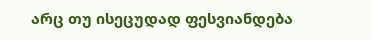არც თუ ისეცუდად ფესვიანდება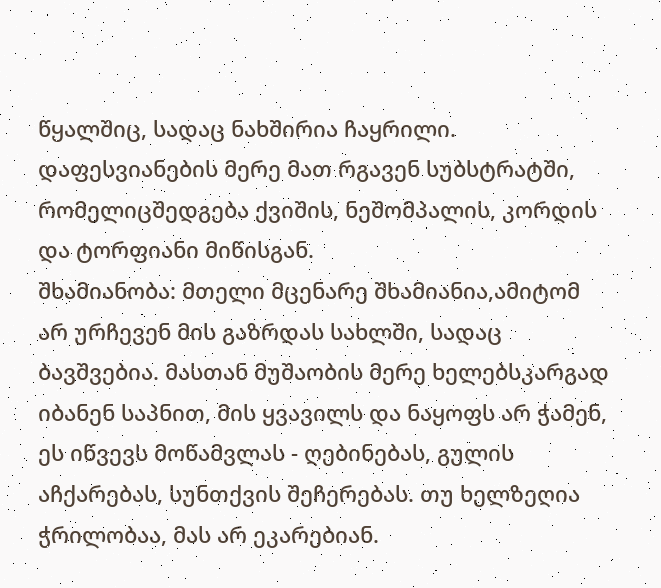წყალშიც, სადაც ნახშირია ჩაყრილი. დაფესვიანების მერე მათ რგავენ სუბსტრატში, რომელიცშედგება ქვიშის, ნეშომპალის, კორდის და ტორფიანი მიწისგან.
შხამიანობა: მთელი მცენარე შხამიანია,ამიტომ არ ურჩევენ მის გაზრდას სახლში, სადაც ბავშვებია. მასთან მუშაობის მერე ხელებსკარგად იბანენ საპნით, მის ყვავილს და ნაყოფს არ ჭამენ, ეს იწვევს მოწამვლას - ღებინებას, გულის აჩქარებას, სუნთქვის შეჩერებას. თუ ხელზეღია ჭრილობაა, მას არ ეკარებიან.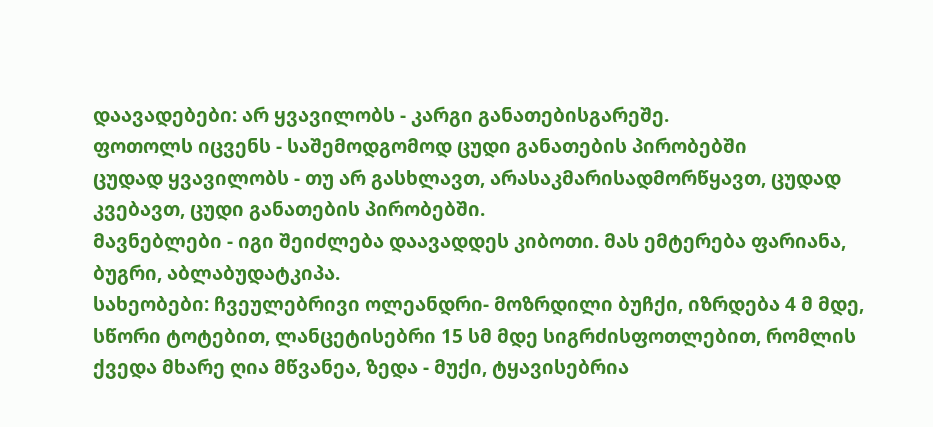დაავადებები: არ ყვავილობს - კარგი განათებისგარეშე.
ფოთოლს იცვენს - საშემოდგომოდ ცუდი განათების პირობებში
ცუდად ყვავილობს - თუ არ გასხლავთ, არასაკმარისადმორწყავთ, ცუდად კვებავთ, ცუდი განათების პირობებში.
მავნებლები - იგი შეიძლება დაავადდეს კიბოთი. მას ემტერება ფარიანა, ბუგრი, აბლაბუდატკიპა.
სახეობები: ჩვეულებრივი ოლეანდრი- მოზრდილი ბუჩქი, იზრდება 4 მ მდე, სწორი ტოტებით, ლანცეტისებრი 15 სმ მდე სიგრძისფოთლებით, რომლის ქვედა მხარე ღია მწვანეა, ზედა - მუქი, ტყავისებრია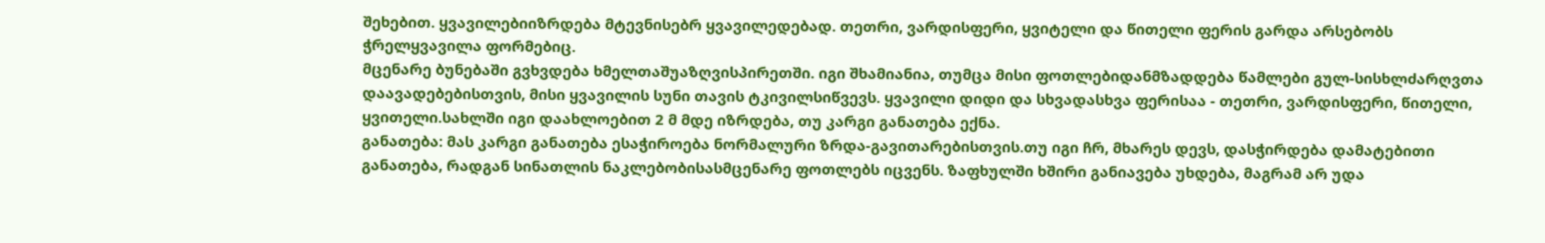შეხებით. ყვავილებიიზრდება მტევნისებრ ყვავილედებად. თეთრი, ვარდისფერი, ყვიტელი და წითელი ფერის გარდა არსებობს ჭრელყვავილა ფორმებიც.
მცენარე ბუნებაში გვხვდება ხმელთაშუაზღვისპირეთში. იგი შხამიანია, თუმცა მისი ფოთლებიდანმზადდება წამლები გულ-სისხლძარღვთა დაავადებებისთვის, მისი ყვავილის სუნი თავის ტკივილსიწვევს. ყვავილი დიდი და სხვადასხვა ფერისაა - თეთრი, ვარდისფერი, წითელი, ყვითელი.სახლში იგი დაახლოებით 2 მ მდე იზრდება, თუ კარგი განათება ექნა.
განათება: მას კარგი განათება ესაჭიროება ნორმალური ზრდა-გავითარებისთვის.თუ იგი ჩრ, მხარეს დევს, დასჭირდება დამატებითი განათება, რადგან სინათლის ნაკლებობისასმცენარე ფოთლებს იცვენს. ზაფხულში ხშირი განიავება უხდება, მაგრამ არ უდა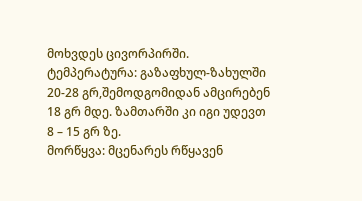მოხვდეს ცივორპირში.
ტემპერატურა: გაზაფხულ-ზახულში 20-28 გრ,შემოდგომიდან ამცირებენ 18 გრ მდე. ზამთარში კი იგი უდევთ 8 – 15 გრ ზე.
მორწყვა: მცენარეს რწყავენ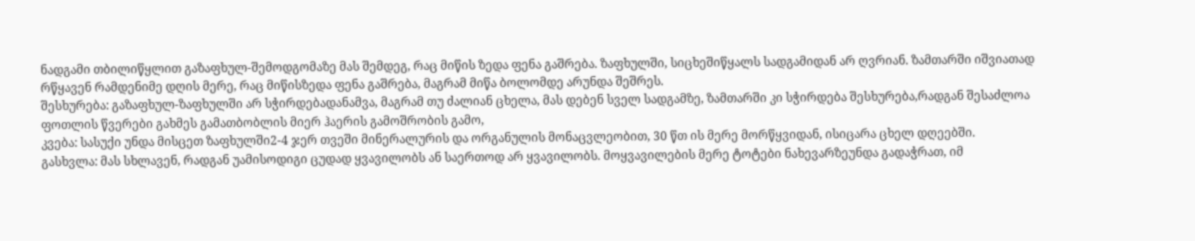ნადგამი თბილიწყლით გაზაფხულ-შემოდგომაზე მას შემდეგ, რაც მიწის ზედა ფენა გაშრება. ზაფხულში, სიცხეშიწყალს სადგამიდან არ ღვრიან. ზამთარში იშვიათად რწყავენ რამდენიმე დღის მერე, რაც მიწისზედა ფენა გაშრება, მაგრამ მიწა ბოლომდე არუნდა შეშრეს.
შესხურება: გაზაფხულ-ზაფხულში არ სჭირდებადანამვა, მაგრამ თუ ძალიან ცხელა, მას დებენ სველ სადგამზე, ზამთარში კი სჭირდება შესხურება,რადგან შესაძლოა ფოთლის წვერები გახმეს გამათბობლის მიერ ჰაერის გამოშრობის გამო,
კვება: სასუქი უნდა მისცეთ ზაფხულში2-4 ჯერ თვეში მინერალურის და ორგანულის მონაცვლეობით, 30 წთ ის მერე მორწყვიდან, ისიცარა ცხელ დღეებში.
გასხვლა: მას სხლავენ, რადგან უამისოდიგი ცუდად ყვავილობს ან საერთოდ არ ყვავილობს. მოყვავილების მერე ტოტები ნახევარზეუნდა გადაჭრათ, იმ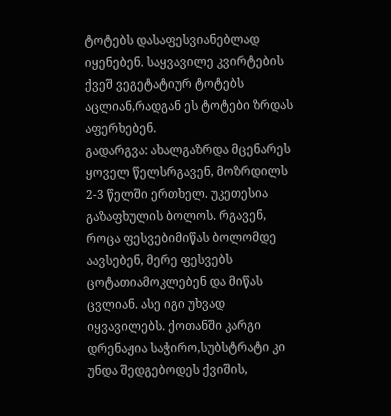ტოტებს დასაფესვიანებლად იყენებენ. საყვავილე კვირტების ქვეშ ვეგეტატიურ ტოტებს აცლიან,რადგან ეს ტოტები ზრდას აფერხებენ.
გადარგვა: ახალგაზრდა მცენარეს ყოველ წელსრგავენ, მოზრდილს 2-3 წელში ერთხელ. უკეთესია გაზაფხულის ბოლოს. რგავენ, როცა ფესვებიმიწას ბოლომდე აავსებენ, მერე ფესვებს ცოტათიამოკლებენ და მიწას ცვლიან. ასე იგი უხვად იყვავილებს. ქოთანში კარგი დრენაჟია საჭირო,სუბსტრატი კი უნდა შედგებოდეს ქვიშის,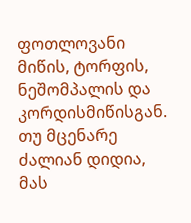ფოთლოვანი მიწის, ტორფის, ნეშომპალის და კორდისმიწისგან. თუ მცენარე ძალიან დიდია, მას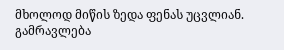მხოლოდ მიწის ზედა ფენას უცვლიან.
გამრავლება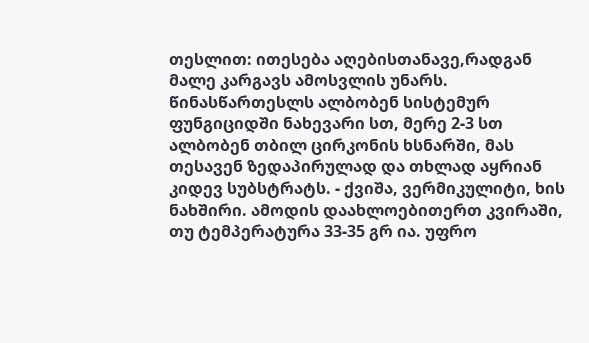თესლით: ითესება აღებისთანავე,რადგან მალე კარგავს ამოსვლის უნარს. წინასწართესლს ალბობენ სისტემურ ფუნგიციდში ნახევარი სთ, მერე 2-3 სთ ალბობენ თბილ ცირკონის ხსნარში, მას თესავენ ზედაპირულად და თხლად აყრიან კიდევ სუბსტრატს. - ქვიშა, ვერმიკულიტი, ხის ნახშირი. ამოდის დაახლოებითერთ კვირაში, თუ ტემპერატურა 33-35 გრ ია. უფრო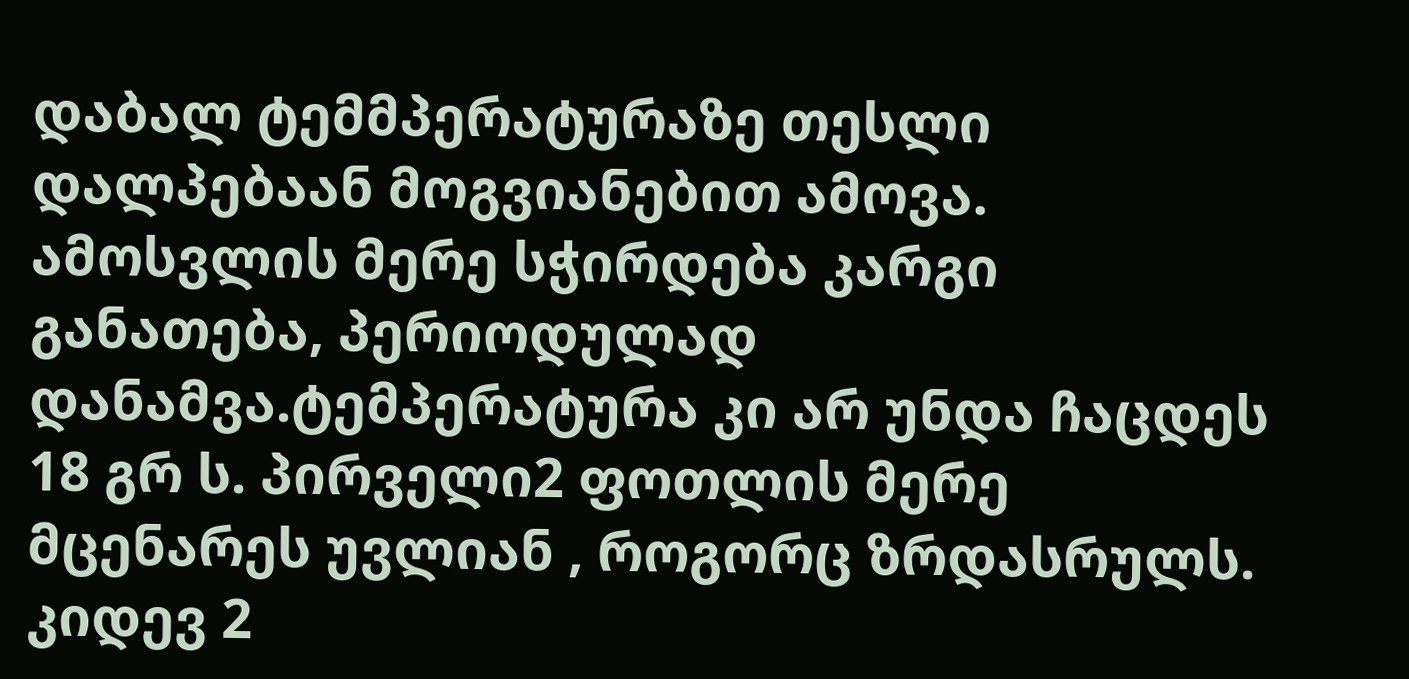დაბალ ტემმპერატურაზე თესლი დალპებაან მოგვიანებით ამოვა. ამოსვლის მერე სჭირდება კარგი განათება, პერიოდულად დანამვა.ტემპერატურა კი არ უნდა ჩაცდეს 18 გრ ს. პირველი2 ფოთლის მერე მცენარეს უვლიან , როგორც ზრდასრულს. კიდევ 2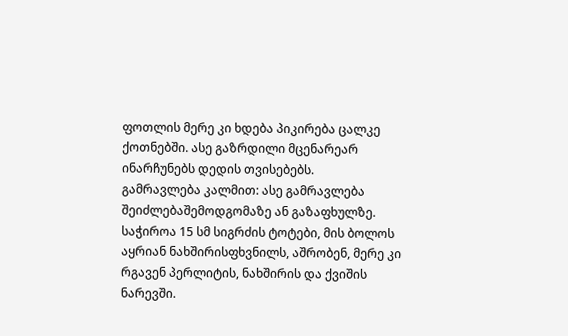ფოთლის მერე კი ხდება პიკირება ცალკე ქოთნებში. ასე გაზრდილი მცენარეარ ინარჩუნებს დედის თვისებებს.
გამრავლება კალმით: ასე გამრავლება შეიძლებაშემოდგომაზე ან გაზაფხულზე. საჭიროა 15 სმ სიგრძის ტოტები, მის ბოლოს აყრიან ნახშირისფხვნილს, აშრობენ, მერე კი რგავენ პერლიტის, ნახშირის და ქვიშის ნარევში.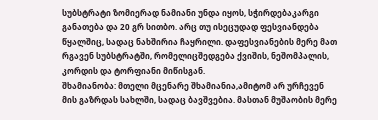სუბსტრატი ზომიერად ნამიანი უნდა იყოს, სჭირდებაკარგი განათება და 20 გრ სითბო. არც თუ ისეცუდად ფესვიანდება წყალშიც, სადაც ნახშირია ჩაყრილი. დაფესვიანების მერე მათ რგავენ სუბსტრატში, რომელიცშედგება ქვიშის, ნეშომპალის, კორდის და ტორფიანი მიწისგან.
შხამიანობა: მთელი მცენარე შხამიანია,ამიტომ არ ურჩევენ მის გაზრდას სახლში, სადაც ბავშვებია. მასთან მუშაობის მერე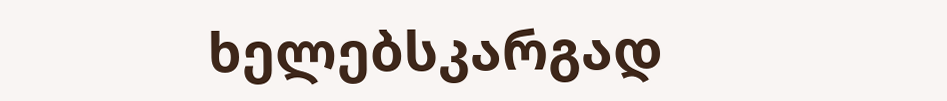ხელებსკარგად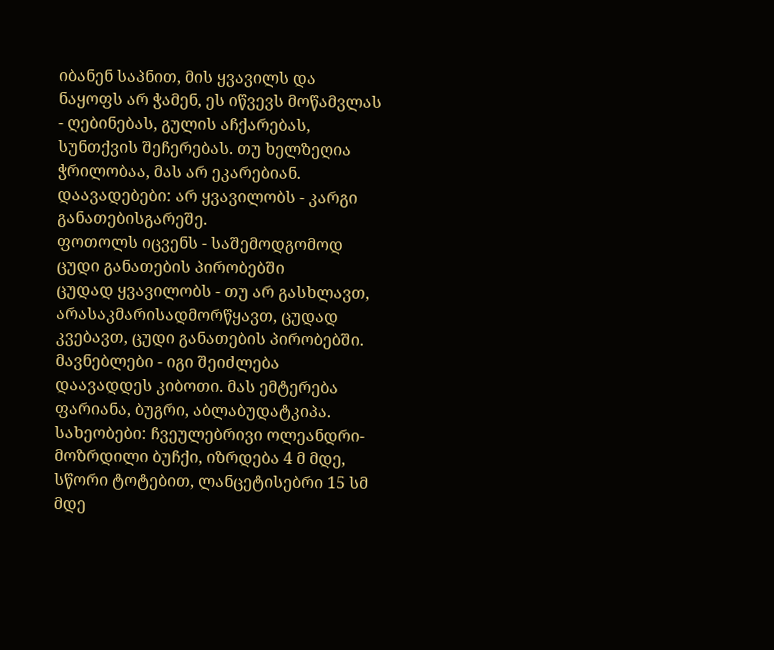იბანენ საპნით, მის ყვავილს და ნაყოფს არ ჭამენ, ეს იწვევს მოწამვლას - ღებინებას, გულის აჩქარებას, სუნთქვის შეჩერებას. თუ ხელზეღია ჭრილობაა, მას არ ეკარებიან.
დაავადებები: არ ყვავილობს - კარგი განათებისგარეშე.
ფოთოლს იცვენს - საშემოდგომოდ ცუდი განათების პირობებში
ცუდად ყვავილობს - თუ არ გასხლავთ, არასაკმარისადმორწყავთ, ცუდად კვებავთ, ცუდი განათების პირობებში.
მავნებლები - იგი შეიძლება დაავადდეს კიბოთი. მას ემტერება ფარიანა, ბუგრი, აბლაბუდატკიპა.
სახეობები: ჩვეულებრივი ოლეანდრი- მოზრდილი ბუჩქი, იზრდება 4 მ მდე, სწორი ტოტებით, ლანცეტისებრი 15 სმ მდე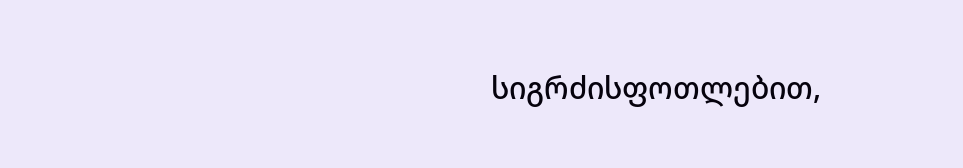სიგრძისფოთლებით,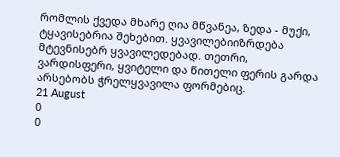რომლის ქვედა მხარე ღია მწვანეა, ზედა - მუქი, ტყავისებრია შეხებით. ყვავილებიიზრდება მტევნისებრ ყვავილედებად. თეთრი, ვარდისფერი, ყვიტელი და წითელი ფერის გარდა არსებობს ჭრელყვავილა ფორმებიც.
21 August
0
0